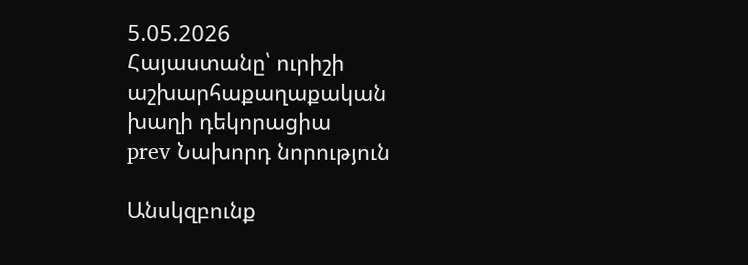5.05.2026
Հայաստանը՝ ուրիշի աշխարհաքաղաքական խաղի դեկորացիա
prev Նախորդ նորություն

Անսկզբունք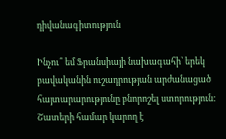դիվանագիտություն

Ինչու՞ եմ Ֆրանսիայի նախագահի՝ երեկ բավականին ուշադրության արժանացած հայտարարությունը բնորոշել ստորություն: Շատերի համար կարող է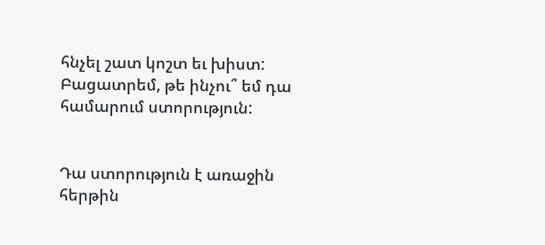հնչել շատ կոշտ եւ խիստ: Բացատրեմ, թե ինչու՞ եմ դա համարում ստորություն:


Դա ստորություն է առաջին հերթին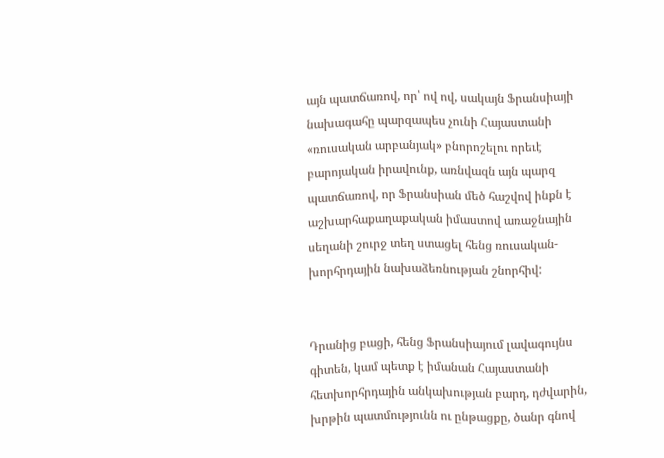այն պատճառով, որ՝ ով ով, սակայն Ֆրանսիայի նախագահը պարզապես չունի Հայաստանի «ռուսական արբանյակ» բնորոշելու որեւէ բարոյական իրավունք, առնվազն այն պարզ պատճառով, որ Ֆրանսիան մեծ հաշվով ինքն է աշխարհաքաղաքական իմաստով առաջնային սեղանի շուրջ տեղ ստացել հենց ռուսական-խորհրդային նախաձեռնության շնորհիվ:


Դրանից բացի, հենց Ֆրանսիայում լավագույնս գիտեն, կամ պետք է իմանան Հայաստանի հետխորհրդային անկախության բարդ, դժվարին, խրթին պատմությունն ու ընթացքը, ծանր գնով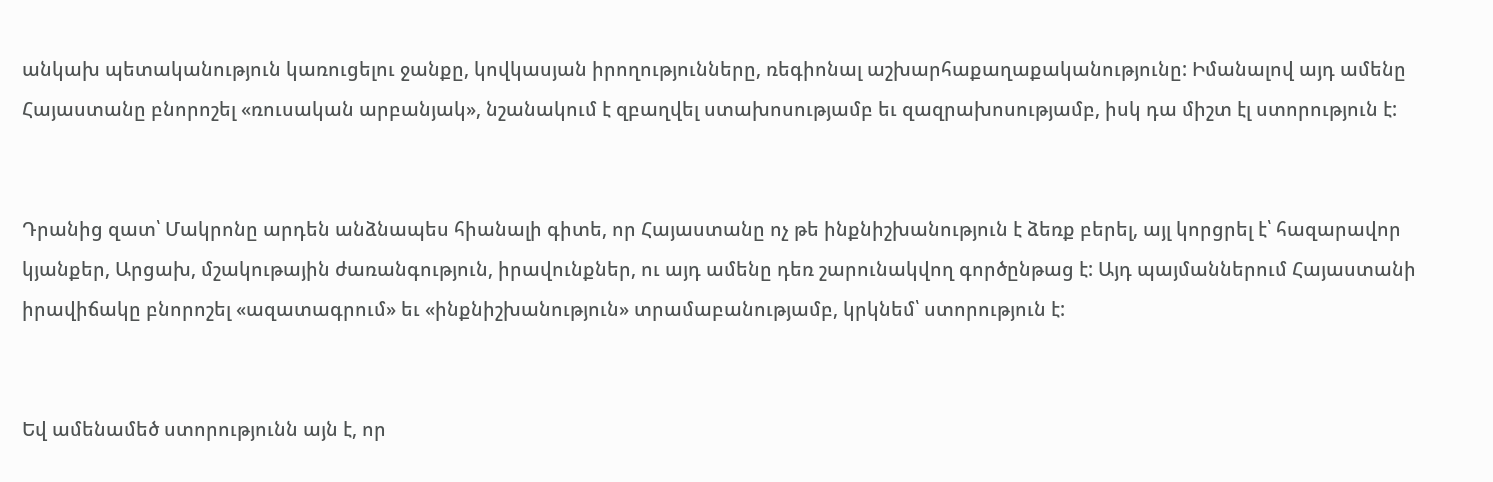անկախ պետականություն կառուցելու ջանքը, կովկասյան իրողությունները, ռեգիոնալ աշխարհաքաղաքականությունը: Իմանալով այդ ամենը Հայաստանը բնորոշել «ռուսական արբանյակ», նշանակում է զբաղվել ստախոսությամբ եւ զազրախոսությամբ, իսկ դա միշտ էլ ստորություն է:


Դրանից զատ՝ Մակրոնը արդեն անձնապես հիանալի գիտե, որ Հայաստանը ոչ թե ինքնիշխանություն է ձեռք բերել, այլ կորցրել է՝ հազարավոր կյանքեր, Արցախ, մշակութային ժառանգություն, իրավունքներ, ու այդ ամենը դեռ շարունակվող գործընթաց է: Այդ պայմաններում Հայաստանի իրավիճակը բնորոշել «ազատագրում» եւ «ինքնիշխանություն» տրամաբանությամբ, կրկնեմ՝ ստորություն է:


Եվ ամենամեծ ստորությունն այն է, որ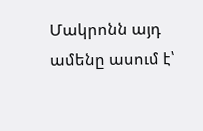Մակրոնն այդ ամենը ասում է՝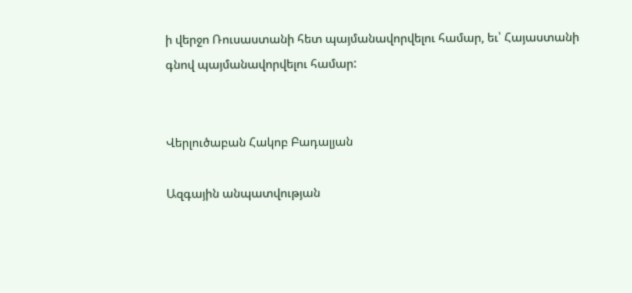ի վերջո Ռուսաստանի հետ պայմանավորվելու համար, եւ՝ Հայաստանի գնով պայմանավորվելու համար:


Վերլուծաբան Հակոբ Բադալյան

Ազգային անպատվության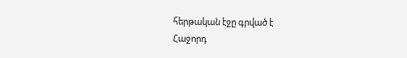հերթական էջը գրված է
Հաջորդ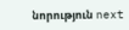նորություն next